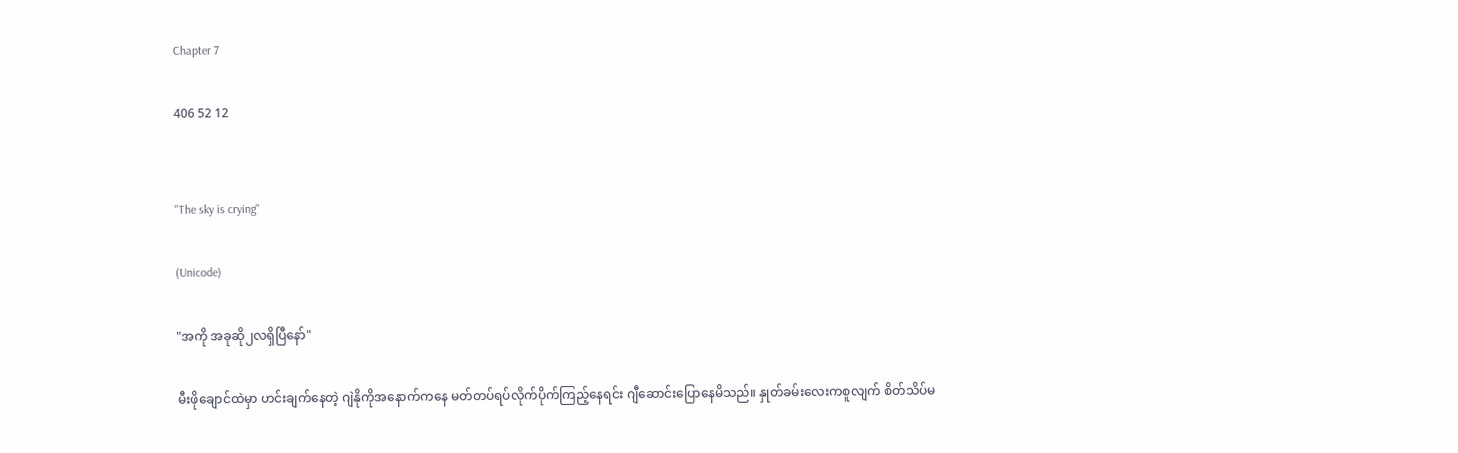Chapter 7

406 52 12


"The sky is crying"

(Unicode)

"အကို အခုဆို၂လရှိပြီနော်"

မီးဖိုချောင်ထဲမှာ ဟင်းချက်နေတဲ့ ဂျဲနိုကိုအနောက်ကနေ မတ်တပ်ရပ်လိုက်ပိုက်ကြည့်နေရင်း ဂျီဆောင်းပြောနေမိသည်။ နှုတ်ခမ်းလေးကစူလျက် စိတ်သိပ်မ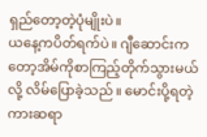ရှည်တော့တဲ့ပုံမျိုးပဲ။
ယနေ့ကပိတ်ရက်ပဲ။ ဂျီဆောင်းကတော့အိမ်ကိုစာကြည့်တိုက်သွားမယ်လို့ လိမ်ပြောခဲ့သည်။ မောင်းပို့ရတဲ့ကားဆရာ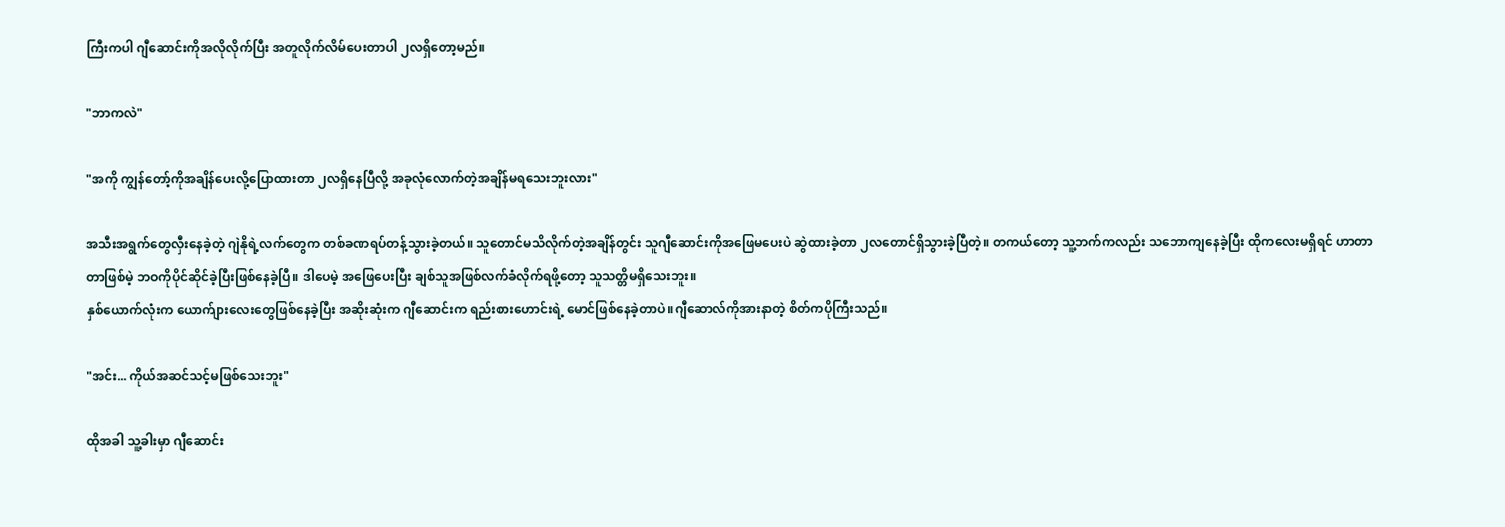ကြီးကပါ ဂျီဆောင်းကိုအလိုလိုက်ပြီး အတူလိုက်လိမ်ပေးတာပါ ၂လရှိတော့မည်။

"ဘာကလဲ"

"အကို ကျွန်တော့်ကိုအချိန်ပေးလို့ပြောထားတာ ၂လရှိနေပြီလို့ အခုလုံလောက်တဲ့အချိန်မရသေးဘူးလား"

အသီးအရွက်တွေလှီးနေခဲ့တဲ့ ဂျဲနိုရဲ့လက်တွေက တစ်ခဏရပ်တန့်သွားခဲ့တယ်။ သူတောင်မသိလိုက်တဲ့အချိန်တွင်း သူဂျီဆောင်းကိုအဖြေမပေးပဲ ဆွဲထားခဲ့တာ ၂လတောင်ရှိသွားခဲ့ပြီတဲ့။ တကယ်တော့ သူ့ဘက်ကလည်း သဘောကျနေခဲ့ပြီး ထိုကလေးမရှိရင် ဟာတာတာဖြစ်မဲ့ ဘဝကိုပိုင်ဆိုင်ခဲ့ပြီးဖြစ်နေခဲ့ပြီ။ ဒါပေမဲ့ အဖြေပေးပြီး ချစ်သူအဖြစ်လက်ခံလိုက်ရဖို့တော့ သူသတ္တိမရှိသေးဘူး။
နှစ်ယောက်လုံးက ယောက်ျားလေးတွေဖြစ်နေခဲ့ပြီး အဆိုးဆုံးက ဂျီဆောင်းက ရည်းစားဟောင်းရဲ့ မောင်ဖြစ်နေခဲ့တာပဲ။ဂျီဆောလ်ကိုအားနာတဲ့ စိတ်ကပိုကြီးသည်။

"အင်း... ကိုယ်အဆင်သင့်မဖြစ်သေးဘူး"

ထိုအခါ သူ့ခါးမှာ ဂျီဆောင်း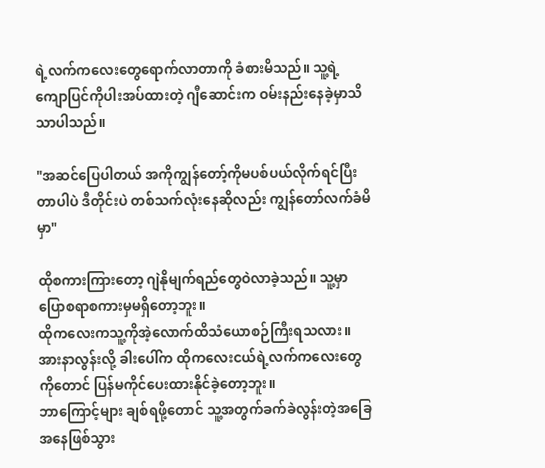ရဲ့လက်ကလေးတွေရောက်လာတာကို ခံစားမိသည်။ သူ့ရဲ့ ကျောပြင်ကိုပါးအပ်ထားတဲ့ ဂျီဆောင်းက ဝမ်းနည်းနေခဲ့မှာသိသာပါသည်။

"အဆင်ပြေပါတယ် အကိုကျွန်တော့်ကိုမပစ်ပယ်လိုက်ရင်ပြီးတာပါပဲ ဒီတိုင်းပဲ တစ်သက်လုံးနေဆိုလည်း ကျွန်တော်လက်ခံမိမှာ"

ထိုစကားကြားတော့ ဂျဲနိုမျက်ရည်တွေဝဲလာခဲ့သည်။ သူ့မှာပြောစရာစကားမှမရှိတော့ဘူး။
ထိုကလေးကသူ့ကိုအဲ့လောက်ထိသံယောစဉ်ကြီးရသလား။ အားနာလွန်းလို့ ခါးပေါ်က ထိုကလေးငယ်ရဲ့လက်ကလေးတွေကိုတောင် ပြန်မကိုင်ပေးထားနိုင်ခဲ့တော့ဘူး။
ဘာကြောင့်များ ချစ်ရဖို့တောင် သူ့အတွက်ခက်ခဲလွန်းတဲ့အခြေအနေဖြစ်သွား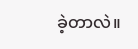ခဲ့တာလဲ။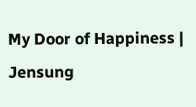My Door of Happiness | Jensung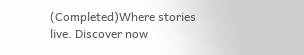(Completed)Where stories live. Discover now